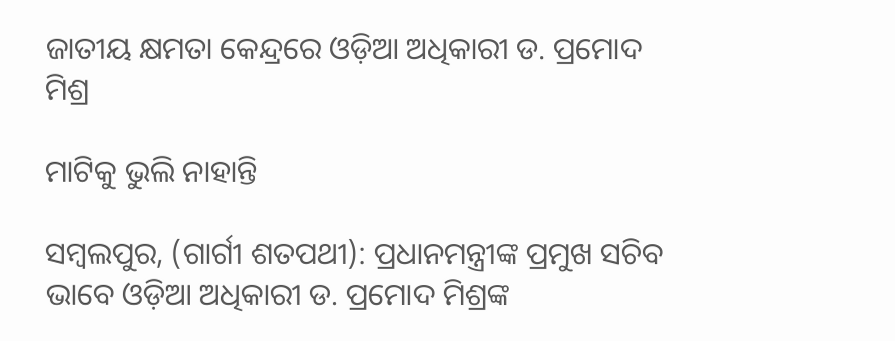ଜାତୀୟ କ୍ଷମତା କେନ୍ଦ୍ରରେ ଓଡ଼ିଆ ଅଧିକାରୀ ଡ. ପ୍ରମୋଦ ମିଶ୍ର

ମାଟିକୁ ଭୁଲି ନାହାନ୍ତି

ସମ୍ବଲପୁର, (ଗାର୍ଗୀ ଶତପଥୀ): ପ୍ରଧାନମନ୍ତ୍ରୀଙ୍କ ପ୍ରମୁଖ ସଚିବ ଭାବେ ଓଡ଼ିଆ ଅଧିକାରୀ ଡ. ପ୍ରମୋଦ ମିଶ୍ରଙ୍କ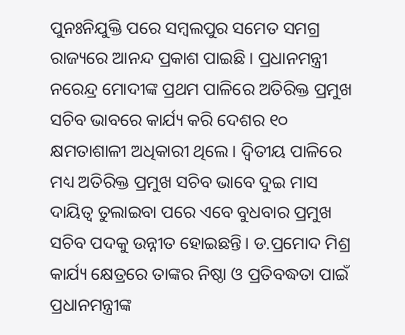ପୁନଃନିଯୁକ୍ତି ପରେ ସମ୍ବଲପୁର ସମେତ ସମଗ୍ର ରାଜ୍ୟରେ ଆନନ୍ଦ ପ୍ରକାଶ ପାଇଛି। ପ୍ରଧାନମନ୍ତ୍ରୀ ନରେନ୍ଦ୍ର ମୋଦୀଙ୍କ ପ୍ରଥମ ପାଳିରେ ଅତିରିକ୍ତ ପ୍ରମୁଖ ସଚିବ ଭାବରେ କାର୍ଯ୍ୟ କରି ଦେଶର ୧୦ କ୍ଷମତାଶାଳୀ ଅଧିକାରୀ ଥିଲେ। ଦ୍ବିତୀୟ ପାଳିରେ ମଧ୍ୟ ଅତିରିକ୍ତ ପ୍ରମୁଖ ସଚିବ ଭାବେ ଦୁଇ ମାସ ଦାୟିତ୍ବ ତୁଲାଇବା ପରେ ଏବେ ବୁଧବାର ପ୍ରମୁଖ ସଚିବ ପଦକୁ ଉନ୍ନୀତ ହୋଇଛନ୍ତି। ଡ.ପ୍ରମୋଦ ମିଶ୍ର କାର୍ଯ୍ୟ କ୍ଷେତ୍ରରେ ତାଙ୍କର ନିଷ୍ଠା ଓ ପ୍ରତିବଦ୍ଧତା ପାଇଁ ପ୍ରଧାନମନ୍ତ୍ରୀଙ୍କ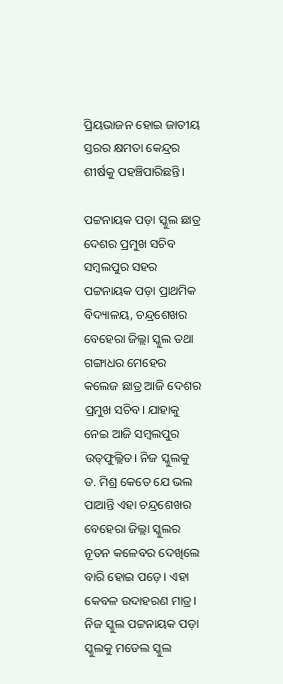ପ୍ରିୟଭାଜନ ହୋଇ ଜାତୀୟ ସ୍ତରର କ୍ଷମତା କେନ୍ଦ୍ରର ଶୀର୍ଷକୁ ପହଞ୍ଚିପାରିଛନ୍ତି।

ପଟ୍ଟନାୟକ ପଡ଼ା ସ୍କୁଲ ଛାତ୍ର ଦେଶର ପ୍ରମୁଖ ସଚିବ
ସମ୍ବଲପୁର ସହର ପଟ୍ଟନାୟକ ପଡ଼ା ପ୍ରାଥମିକ ବିଦ୍ୟାଳୟ, ଚନ୍ଦ୍ରଶେଖର ବେହେରା ଜିଲ୍ଲା ସ୍କୁଲ ତଥା ଗଙ୍ଗାଧର ମେହେର କଲେଜ ଛାତ୍ର ଆଜି ଦେଶର ପ୍ରମୁଖ ସଚିବ। ଯାହାକୁ ନେଇ ଆଜି ସମ୍ବଲପୁର ଉତ୍‌ଫୁଲ୍ଲିତ। ନିଜ ସ୍କୁଲକୁ ଡ. ମିଶ୍ର କେତେ ଯେ ଭଲ ପାଆନ୍ତି ଏହା ଚନ୍ଦ୍ରଶେଖର ବେହେରା ଜିଲ୍ଲା ସ୍କୁଲର ନୂତନ କଳେବର ଦେଖିଲେ ବାରି ହୋଇ ପଡ଼େ। ଏହା କେବଳ ଉଦାହରଣ ମାତ୍ର। ନିଜ ସ୍କୁଲ ପଟ୍ଟନାୟକ ପଡ଼ା ସ୍କୁଲକୁ ମଡେଲ ସ୍କୁଲ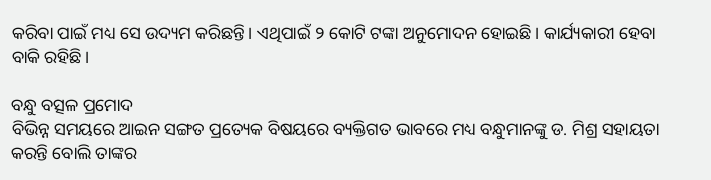କରିବା ପାଇଁ ମଧ୍ୟ ସେ ଉଦ୍ୟମ କରିଛନ୍ତି। ଏଥିପାଇଁ ୨ କୋଟି ଟଙ୍କା ଅନୁମୋଦନ ହୋଇଛି। କାର୍ଯ୍ୟକାରୀ ହେବା ବାକି ରହିଛି।

ବନ୍ଧୁ ବତ୍ସଳ ପ୍ରମୋଦ
ବିଭିନ୍ନ ସମୟରେ ଆଇନ ସଙ୍ଗତ ପ୍ରତ୍ୟେକ ବିଷୟରେ ବ୍ୟକ୍ତିଗତ ଭାବରେ ମଧ୍ୟ ବନ୍ଧୁମାନଙ୍କୁ ଡ. ମିଶ୍ର ସହାୟତା କରନ୍ତି ବୋଲି ତାଙ୍କର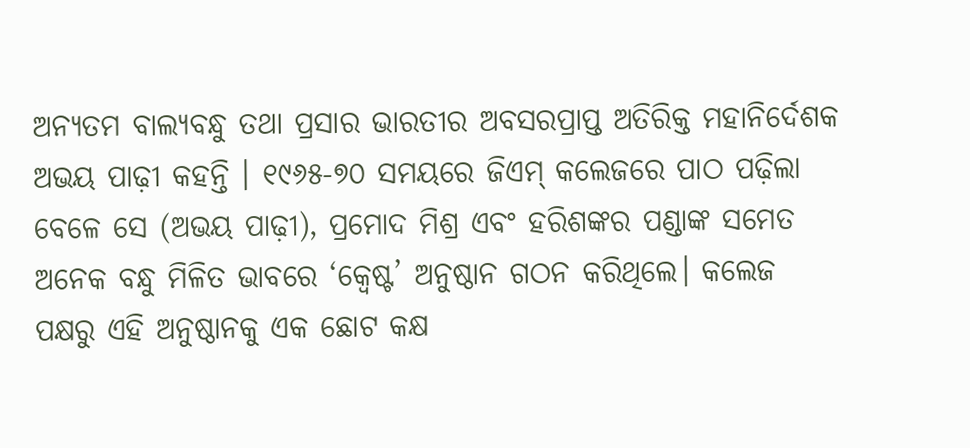ଅନ୍ୟତମ ବାଲ୍ୟବନ୍ଧୁ ତଥା ପ୍ରସାର ଭାରତୀର ଅବସରପ୍ରାପ୍ତ ଅତିରିକ୍ତ ମହାନିର୍ଦେଶକ ଅଭୟ ପାଢ଼ୀ କହନ୍ତି । ୧୯୬୫-୭୦ ସମୟରେ ଜିଏମ୍‌ କଲେଜରେ ପାଠ ପଢ଼ିଲା ବେଳେ ସେ (ଅଭୟ ପାଢ଼ୀ), ପ୍ରମୋଦ ମିଶ୍ର ଏବଂ ହରିଶଙ୍କର ପଣ୍ଡାଙ୍କ ସମେତ ଅନେକ ବନ୍ଧୁ ମିଳିତ ଭାବରେ ‘କ୍ବେଷ୍ଟ’ ଅନୁଷ୍ଠାନ ଗଠନ କରିଥିଲେ। କଲେଜ ପକ୍ଷରୁ ଏହି ଅନୁଷ୍ଠାନକୁ ଏକ ଛୋଟ କକ୍ଷ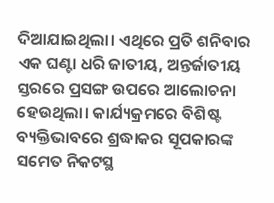ଦିଆଯାଇଥିଲା। ଏଥିରେ ପ୍ରତି ଶନିବାର ଏକ ଘଣ୍ଟା ଧରି ଜାତୀୟ, ଅନ୍ତର୍ଜାତୀୟ ସ୍ତରରେ ପ୍ରସଙ୍ଗ ଉପରେ ଆଲୋଚନା ହେଉଥିଲା। କାର୍ଯ୍ୟକ୍ରମରେ ବିଶିଷ୍ଟ ବ୍ୟକ୍ତିଭାବରେ ଶ୍ରଦ୍ଧାକର ସୂପକାରଙ୍କ ସମେତ ନିକଟସ୍ଥ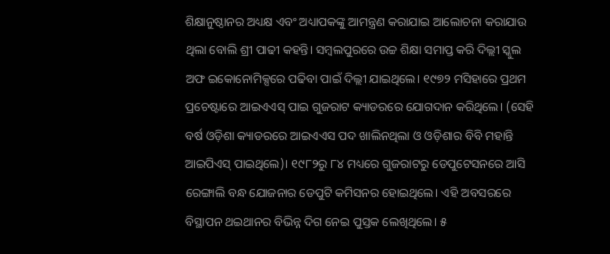ଶିକ୍ଷାନୁଷ୍ଠାନର ଅଧ୍ୟକ୍ଷ ଏବଂ ଅଧ୍ୟାପକଙ୍କୁ ଆମନ୍ତ୍ରଣ କରାଯାଇ ଆଲୋଚନା କରାଯାଉ ଥିଲା ବୋଲି ଶ୍ରୀ ପାଢୀ କହନ୍ତି। ସମ୍ବଲପୁରରେ ଉଚ୍ଚ ଶିକ୍ଷା ସମାପ୍ତ କରି ଦିଲ୍ଲୀ ସ୍କୁଲ ଅଫ ଇକୋନୋମିକ୍ସରେ ପଢିବା ପାଇଁ ଦିଲ୍ଲୀ ଯାଇଥିଲେ। ୧୯୭୨ ମସିହାରେ ପ୍ରଥମ ପ୍ରଚେଷ୍ଟାରେ ଆଇଏଏସ୍‌ ପାଇ ଗୁଜରାଟ କ୍ୟାଡରରେ ଯୋଗଦାନ କରିଥିଲେ। (ସେହି ବର୍ଷ ଓଡ଼ିଶା କ୍ୟାଡରରେ ଆଇଏଏସ ପଦ ଖାଲିନଥିଲା ଓ ଓଡ଼ିଶାର ବିବି ମହାନ୍ତି ଆଇପିଏସ୍‌ ପାଇଥିଲେ)। ୧୯୮୨ରୁ ୮୪ ମଧ୍ୟରେ ଗୁଜରାଟରୁ ଡେପୁଟେସନରେ ଆସି ରେଙ୍ଗାଲି ବନ୍ଧ ଯୋଜନାର ଡେପୁଟି କମିସନର ହୋଇଥିଲେ। ଏହି ଅବସରରେ ବିସ୍ଥାପନ ଥଇଥାନର ବିଭିନ୍ନ ଦିଗ ନେଇ ପୁସ୍ତକ ଲେଖିଥିଲେ। ୫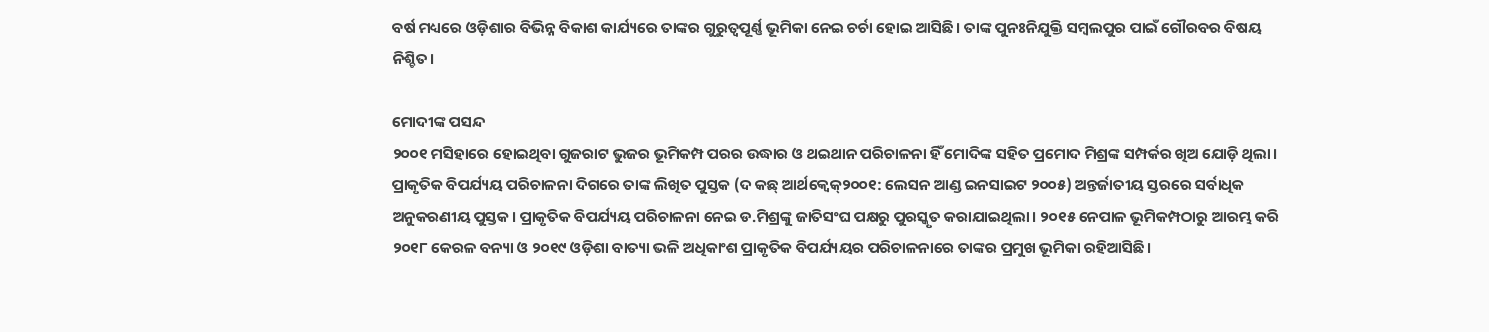ବର୍ଷ ମଧ୍ୟରେ ଓଡ଼ିଶାର ବିଭିନ୍ନ ବିକାଶ କାର୍ଯ୍ୟରେ ତାଙ୍କର ଗୁରୁତ୍ବପୂର୍ଣ୍ଣ ଭୂମିକା ନେଇ ଚର୍ଚା ହୋଇ ଆସିଛି। ତାଙ୍କ ପୁନଃନିଯୁକ୍ତି ସମ୍ବଲପୁର ପାଇଁ ଗୌରବର ବିଷୟ ନିଶ୍ଚିତ।

ମୋଦୀଙ୍କ ପସନ୍ଦ
୨୦୦୧ ମସିହାରେ ହୋଇଥିବା ଗୁଜରାଟ ଭୁଜର ଭୂମିକମ୍ପ ପରର ଉଦ୍ଧାର ଓ ଥଇଥାନ ପରିଚାଳନା ହିଁ ମୋଦିଙ୍କ ସହିତ ପ୍ରମୋଦ ମିଶ୍ରଙ୍କ ସମ୍ପର୍କର ଖିଅ ଯୋଡ଼ି ଥିଲା। ପ୍ରାକୃତିକ ବିପର୍ଯ୍ୟୟ ପରିଚାଳନା ଦିଗରେ ତାଙ୍କ ଲିଖିତ ପୁସ୍ତକ (ଦ କଛ୍ ଆର୍ଥକ୍ବେକ୍୨୦୦୧: ଲେସନ ଆଣ୍ଡ ଇନସାଇଟ ୨୦୦୫) ଅନ୍ତର୍ଜାତୀୟ ସ୍ତରରେ ସର୍ବାଧିକ ଅନୁକରଣୀୟ ପୁସ୍ତକ। ପ୍ରାକୃତିକ ବିପର୍ଯ୍ୟୟ ପରିଚାଳନା ନେଇ ଡ.ମିଶ୍ରଙ୍କୁ ଜାତିସଂଘ ପକ୍ଷରୁ ପୁରସ୍କୃତ କରାଯାଇଥିଲା। ୨୦୧୫ ନେପାଳ ଭୂମିକମ୍ପଠାରୁ ଆରମ୍ଭ କରି ୨୦୧୮ କେରଳ ବନ୍ୟା ଓ ୨୦୧୯ ଓଡ଼ିଶା ବାତ୍ୟା ଭଳି ଅଧିକାଂଶ ପ୍ରାକୃତିକ ବିପର୍ଯ୍ୟୟର ପରିଚାଳନାରେ ତାଙ୍କର ପ୍ରମୁଖ ଭୂମିକା ରହିଆସିଛି।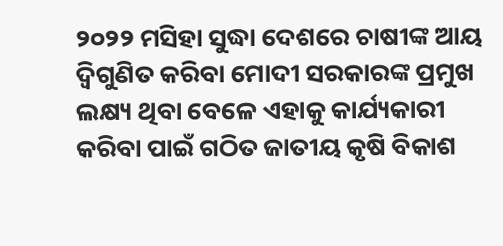୨୦୨୨ ମସିହା ସୁଦ୍ଧା ଦେଶରେ ଚାଷୀଙ୍କ ଆୟ ଦ୍ବିଗୁଣିତ କରିବା ମୋଦୀ ସରକାରଙ୍କ ପ୍ରମୁଖ ଲକ୍ଷ୍ୟ ଥିବା ବେଳେ ଏହାକୁ କାର୍ଯ୍ୟକାରୀ କରିବା ପାଇଁ ଗଠିତ ଜାତୀୟ କୃଷି ବିକାଶ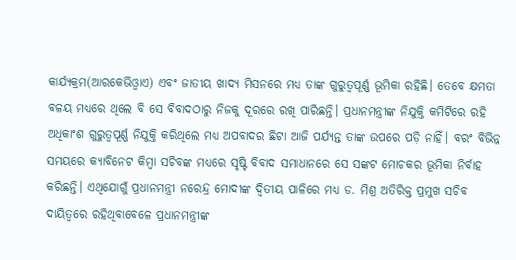କାର୍ଯ୍ୟକ୍ରମ(ଆରକେଭିଓ୍ବାଏ) ଏବଂ ଜାତୀୟ ଖାଦ୍ୟ ମିସନରେ ମଧ୍ୟ ତାଙ୍କ ଗୁରୁତ୍ବପୂର୍ଣ୍ଣ ଭୂମିକା ରହିଛି। ତେବେ କ୍ଷମତା ବଳୟ ମଧ୍ୟରେ ଥିଲେ ବି ସେ ବିବାଦଠାରୁ ନିଜକୁ ଦୂରରେ ରଖି ପାରିଛନ୍ତି। ପ୍ରଧାନମନ୍ତ୍ରୀଙ୍କ ନିଯୁକ୍ତି କମିଟିରେ ରହି ଅଧିକାଂଶ ଗୁରୁତ୍ବପୂର୍ଣ୍ଣ ନିଯୁକ୍ତି କରିଥିଲେ ମଧ୍ୟ ଅପବାଦର ଛିଟା ଆଜି ପର୍ଯ୍ୟନ୍ତ ତାଙ୍କ ଉପରେ ପଡ଼ି ନାହିଁ। ବରଂ ବିଭିନ୍ନ ସମୟରେ କ୍ୟାବିନେଟ କିମ୍ବା ସଚିବଙ୍କ ମଧ୍ୟରେ ସୃଷ୍ଟି ବିବାଦ ସମାଧାନରେ ସେ ସଙ୍କଟ ମୋଚକର ଭୂମିକା ନିର୍ବାହ କରିଛନ୍ତି। ଏଥିଯୋଗୁଁ ପ୍ରଧାନମନ୍ତ୍ରୀ ନରେନ୍ଦ୍ର ମୋଦୀଙ୍କ ଦ୍ବିତୀୟ ପାଳିରେ ମଧ୍ୟ ଡ. ମିଶ୍ର ଅତିରିକ୍ତ ପ୍ରମୁଖ ସଚିବ ଦାୟିତ୍ବରେ ରହିଥିବାବେଳେ ପ୍ରଧାନମନ୍ତ୍ରୀଙ୍କ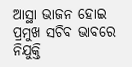ଆସ୍ଥା ଭାଜନ ହୋଇ ପ୍ରମୁଖ ସଚିବ ଭାବରେ ନିଯୁକ୍ତି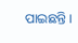ପାଇଛନ୍ତି।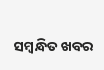ସମ୍ବନ୍ଧିତ ଖବର